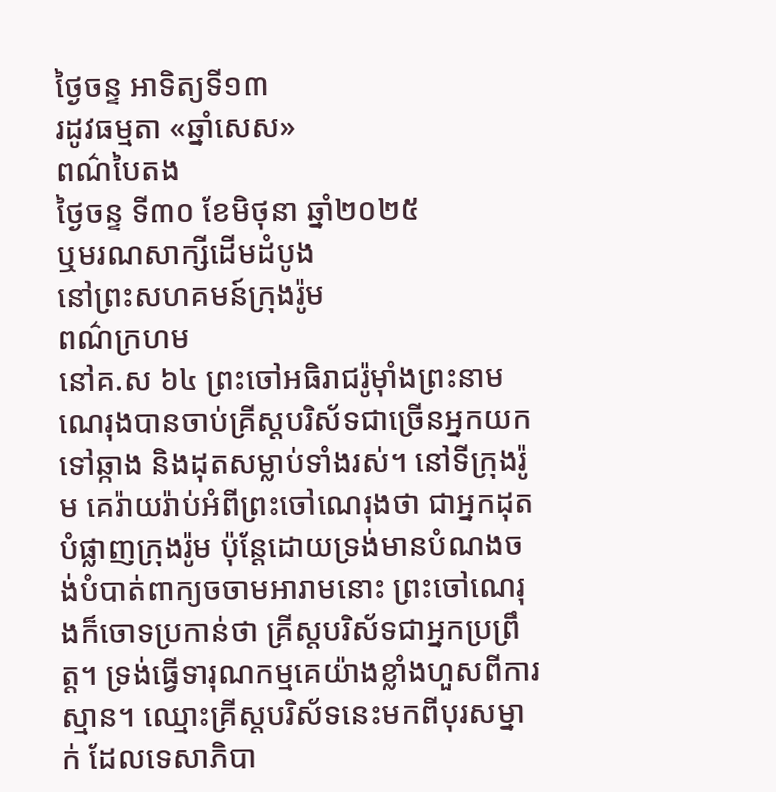ថ្ងៃចន្ទ អាទិត្យទី១៣
រដូវធម្មតា «ឆ្នាំសេស»
ពណ៌បៃតង
ថ្ងៃចន្ទ ទី៣០ ខែមិថុនា ឆ្នាំ២០២៥
ឬមរណសាក្សីដើមដំបូង
នៅព្រះសហគមន៍ក្រុងរ៉ូម
ពណ៌ក្រហម
នៅគ.ស ៦៤ ព្រះចៅអធិរាជរ៉ូម៉ាំងព្រះនាមណេរុងបានចាប់គ្រីស្តបរិស័ទជាច្រើនអ្នកយកទៅឆ្កាង និងដុតសម្លាប់ទាំងរស់។ នៅទីក្រុងរ៉ូម គេរ៉ាយរ៉ាប់អំពីព្រះចៅណេរុងថា ជាអ្នកដុតបំផ្លាញក្រុងរ៉ូម ប៉ុន្តែដោយទ្រង់មានបំណងចង់បំបាត់ពាក្យចចាមអារាមនោះ ព្រះចៅណេរុងក៏ចោទប្រកាន់ថា គ្រីស្តបរិស័ទជាអ្នកប្រព្រឹត្ត។ ទ្រង់ធ្វើទារុណកម្មគេយ៉ាងខ្លាំងហួសពីការស្មាន។ ឈ្មោះគ្រីស្តបរិស័ទនេះមកពីបុរសម្នាក់ ដែលទេសាភិបា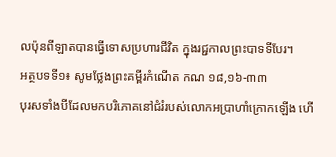លប៉ុនពីឡាតបានធ្វើទោសប្រហារជីវិត ក្នុងរជ្ជកាលព្រះបាទទីបែរ។
អត្ថបទទី១៖ សូមថ្លែងព្រះគម្ពីរកំណើត កណ ១៨,១៦-៣៣
បុរសទាំងបីដែលមកបរិភោគនៅជំរំរបស់លោកអប្រាហាំក្រោកឡើង ហើ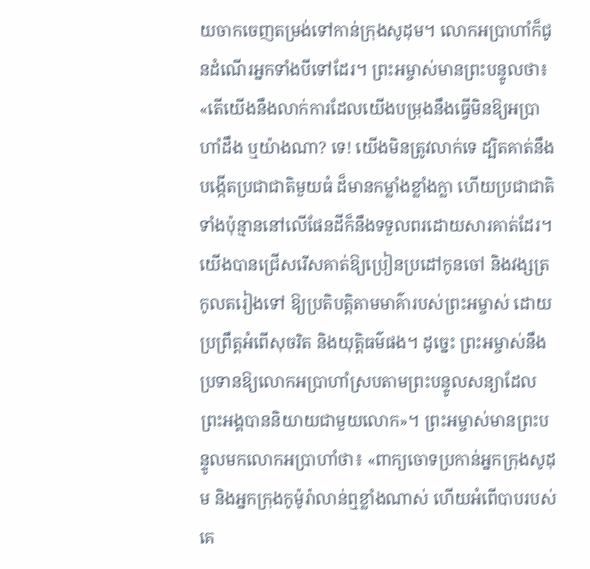យចាកចេញតម្រង់ទៅកាន់ក្រុងសូដុម។ លោកអប្រាហាំក៏ជូនដំណើរអ្នកទាំងបីទៅដែរ។ ព្រះអម្ចាស់មានព្រះបន្ទូលថា៖ «តើយើងនឹងលាក់ការដែលយើងបម្រុងនឹងធ្វើមិនឱ្យអប្រាហាំដឹង ឬយ៉ាងណា? ទេ! យើងមិនត្រូវលាក់ទេ ដ្បិតគាត់នឹងបង្កើតប្រជាជាតិមួយធំ ដ៏មានកម្លាំងខ្លាំងក្លា ហើយប្រជាជាតិទាំងប៉ុន្មាននៅលើផែនដីក៏នឹងទទួលពរដោយសារគាត់ដែរ។ យើងបានជ្រើសរើសគាត់ឱ្យប្រៀនប្រដៅកូនចៅ និងវង្សត្រកូលតរៀងទៅ ឱ្យប្រតិបត្តិតាមមាគ៌ារបស់ព្រះអម្ចាស់ ដោយប្រព្រឹត្តអំពើសុចរិត និងយុត្តិធម៌ផង។ ដូច្នេះ ព្រះអម្ចាស់នឹងប្រទានឱ្យលោកអប្រាហាំស្របតាមព្រះបន្ទូលសន្យាដែលព្រះអង្គបាននិយាយជាមួយលោក»។ ព្រះអម្ចាស់មានព្រះបន្ទូលមកលោកអប្រាហាំថា៖ «ពាក្យចោទប្រកាន់អ្នកក្រុងសូដុម និងអ្នកក្រុងកូម៉ូរ៉ាលាន់ឮខ្លាំងណាស់ ហើយអំពើបាបរបស់គេ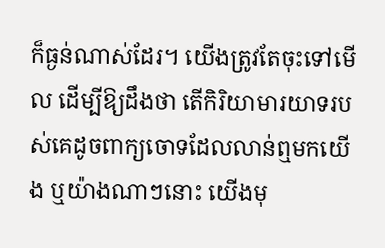ក៏ធ្ងន់ណាស់ដែរ។ យើងត្រូវតែចុះទៅមើល ដើម្បីឱ្យដឹងថា តើកិរិយាមារយាទរបស់គេដូចពាក្យចោទដែលលាន់ឮមកយើង ឬយ៉ាងណាៗនោះ យើងមុ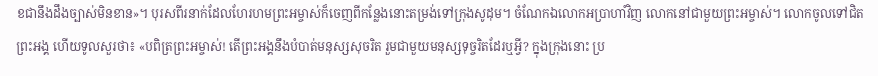ខជានឹងដឹងច្បាស់មិនខាន»។ បុរសពីរនាក់ដែលហែរហមព្រះអម្ចាស់ក៏ចេញពីកន្លែងនោះតម្រង់ទៅក្រុងសូដុម។ ចំណែកឯលោកអប្រាហាំវិញ លោកនៅជាមួយព្រះអម្ចាស់។ លោកចូលទៅជិតព្រះអង្គ ហើយទូលសួរថា៖ «បពិត្រព្រះអម្ចាស់! តើព្រះអង្គនឹងបំបាត់មនុស្សសុចរិត រួមជាមួយមនុស្សទុច្ចរិតដែរឬអ្វី? ក្នុងក្រុងនោះ ប្រ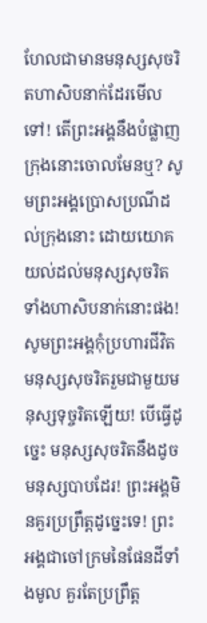ហែលជាមានមនុស្សសុចរិតហាសិបនាក់ដែរមើលទៅ! តើព្រះអង្គនឹងបំផ្លាញក្រុងនោះចោលមែនឬ? សូមព្រះអង្គប្រោសប្រណីដល់ក្រុងនោះ ដោយយោគយល់ដល់មនុស្សសុចរិតទាំងហាសិបនាក់នោះផង! សូមព្រះអង្គកុំប្រហារជីវិតមនុស្សសុចរិតរួមជាមួយមនុស្សទុច្ចរិតឡើយ! បើធ្វើដូច្នេះ មនុស្សសុចរិតនឹងដូចមនុស្សបាបដែរ! ព្រះអង្គមិនគួរប្រព្រឹត្តដូច្នេះទេ! ព្រះអង្គជាចៅក្រមនៃផែនដីទាំងមូល គួរតែប្រព្រឹត្ត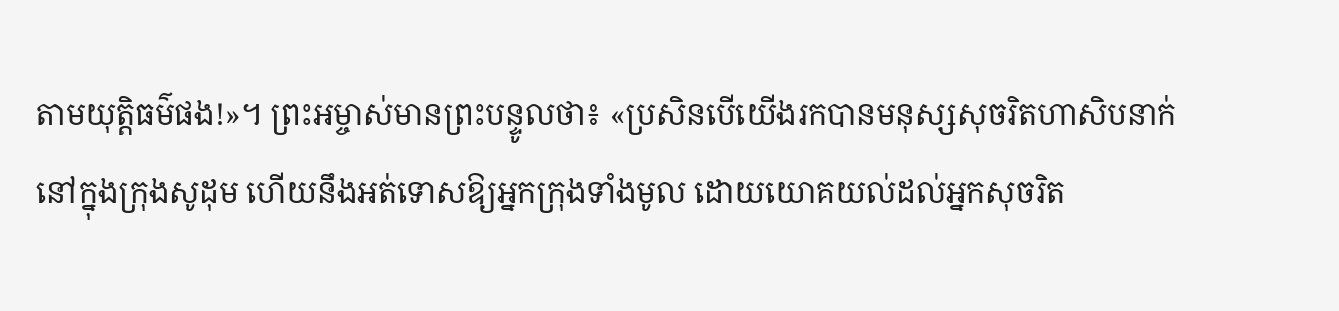តាមយុត្តិធម៌ផង!»។ ព្រះអម្ចាស់មានព្រះបន្ទូលថា៖ «ប្រសិនបើយើងរកបានមនុស្សសុចរិតហាសិបនាក់នៅក្នុងក្រុងសូដុម ហើយនឹងអត់ទោសឱ្យអ្នកក្រុងទាំងមូល ដោយយោគយល់ដល់អ្នកសុចរិត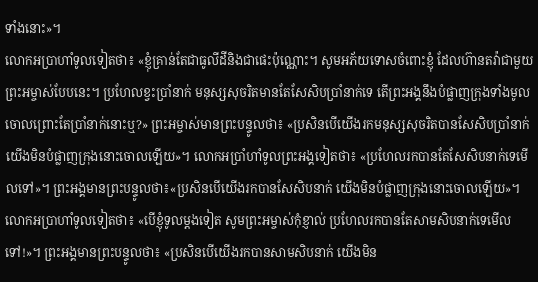ទាំងនោះ»។
លោកអប្រាហាំទូលទៀតថា៖ «ខ្ញុំគ្រាន់តែជាធូលីដីនិងជាផេះប៉ុណ្ណោះ។ សូមអភ័យទោសចំពោះខ្ញុំ ដែលហ៊ានតវ៉ាជាមួយព្រះអម្ចាស់បែបនេះ។ ប្រហែលខ្វះប្រាំនាក់ មនុស្សសុចរិតមានតែសែសិបប្រាំនាក់ទេ តើព្រះអង្គនឹងបំផ្លាញក្រុងទាំងមូលចោលព្រោះតែប្រាំនាក់នោះឬ?» ព្រះអម្ចាស់មានព្រះបន្ទូលថា៖ «ប្រសិនបើយើងរកមនុស្សសុចរិតបានសែសិបប្រាំនាក់ យើងមិនបំផ្លាញក្រុងនោះចោលឡើយ»។ លោកអប្រាំហាំទូលព្រះអង្គទៀតថា៖ «ប្រហែលរកបានតែសែសិបនាក់ទេមើលទៅ»។ ព្រះអង្គមានព្រះបន្ទូលថា៖«ប្រសិនបើយើងរកបានសែសិបនាក់ យើងមិនបំផ្លាញក្រុងនោះចោលឡើយ»។ លោកអប្រាហាំទូលទៀតថា៖ «បើខ្ញុំទូលម្តងទៀត សូមព្រះអម្ចាស់កុំខ្ញាល់ ប្រហែលរកបានតែសាមសិបនាក់ទេមើលទៅ!»។ ព្រះអង្គមានព្រះបន្ទូលថា៖ «ប្រសិនបើយើងរកបានសាមសិបនាក់ យើងមិន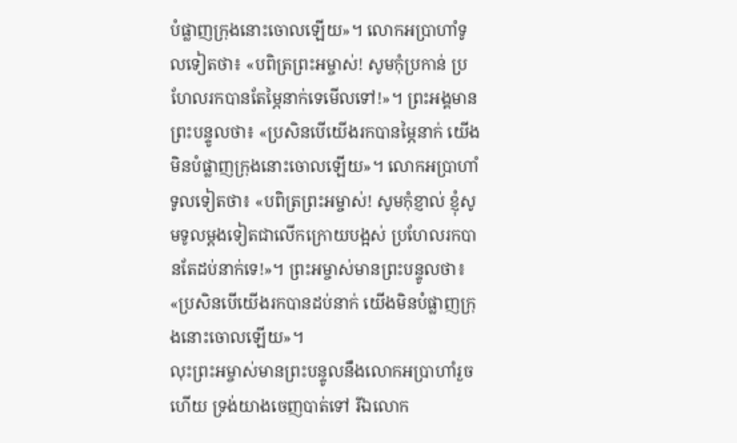បំផ្លាញក្រុងនោះចោលឡើយ»។ លោកអប្រាហាំទូលទៀតថា៖ «បពិត្រព្រះអម្ចាស់! សូមកុំប្រកាន់ ប្រហែលរកបានតែម្ភៃនាក់ទេមើលទៅ!»។ ព្រះអង្គមានព្រះបន្ទូលថា៖ «ប្រសិនបើយើងរកបានម្ភៃនាក់ យើងមិនបំផ្លាញក្រុងនោះចោលឡើយ»។ លោកអប្រាហាំទូលទៀតថា៖ «បពិត្រព្រះអម្ចាស់! សូមកុំខ្ញាល់ ខ្ញុំសូមទូលម្តងទៀតជាលើកក្រោយបង្អស់ ប្រហែលរកបានតែដប់នាក់ទេ!»។ ព្រះអម្ចាស់មានព្រះបន្ទូលថា៖ «ប្រសិនបើយើងរកបានដប់នាក់ យើងមិនបំផ្លាញក្រុងនោះចោលឡើយ»។
លុះព្រះអម្ចាស់មានព្រះបន្ទូលនឹងលោកអប្រាហាំរួចហើយ ទ្រង់យាងចេញបាត់ទៅ រីឯលោក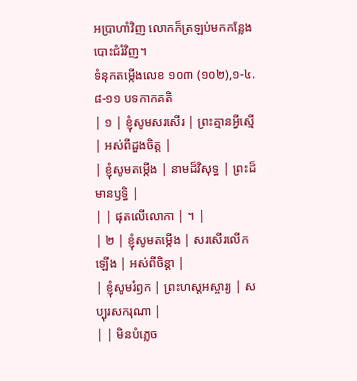អប្រាហាំវិញ លោកក៏ត្រឡប់មកកន្លែងបោះជំរំវិញ។
ទំនុកតម្កើងលេខ ១០៣ (១០២),១-៤.៨-១១ បទកាកគតិ
| ១ | ខ្ញុំសូមសរសើរ | ព្រះគ្មានអ្វីស្មើ | អស់ពីដួងចិត្ត |
| ខ្ញុំសូមតម្កើង | នាមដ៏វិសុទ្ធ | ព្រះដ៏មានឫទ្ធិ |
| | ផុតលើលោកា | ។ |
| ២ | ខ្ញុំសូមតម្កើង | សរសើរលើកឡើង | អស់ពីចិន្តា |
| ខ្ញុំសូមរំឭក | ព្រះហស្តអស្ចារ្យ | សប្បុរសករុណា |
| | មិនបំភ្លេច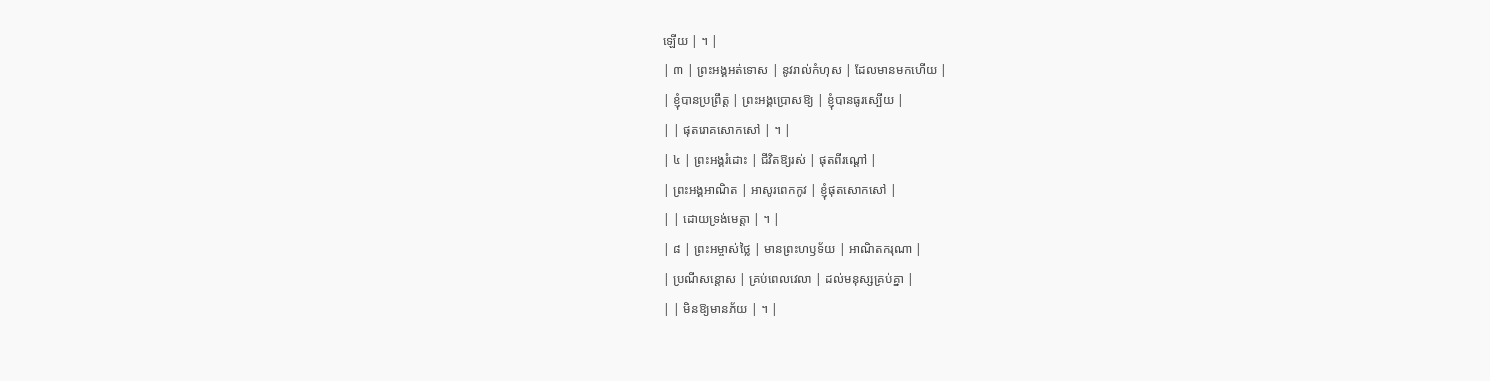ឡើយ | ។ |
| ៣ | ព្រះអង្គអត់ទោស | នូវរាល់កំហុស | ដែលមានមកហើយ |
| ខ្ញុំបានប្រព្រឹត្ត | ព្រះអង្គប្រោសឱ្យ | ខ្ញុំបានធូរស្បើយ |
| | ផុតរោគសោកសៅ | ។ |
| ៤ | ព្រះអង្គរំដោះ | ជីវិតឱ្យរស់ | ផុតពីរណ្តៅ |
| ព្រះអង្គអាណិត | អាសូរពេកកូវ | ខ្ញុំផុតសោកសៅ |
| | ដោយទ្រង់មេត្តា | ។ |
| ៨ | ព្រះអម្ចាស់ថ្លៃ | មានព្រះហឫទ័យ | អាណិតករុណា |
| ប្រណីសន្តោស | គ្រប់ពេលវេលា | ដល់មនុស្សគ្រប់គ្នា |
| | មិនឱ្យមានភ័យ | ។ |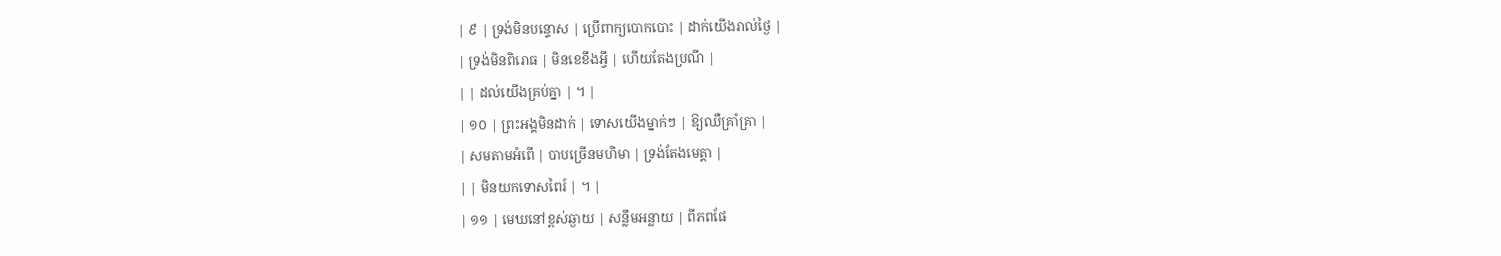| ៩ | ទ្រង់មិនបន្ទោស | ប្រើពាក្យបោកបោះ | ដាក់យើងរាល់ថ្ងៃ |
| ទ្រង់មិនពិរោធ | មិនខេខឹងអ្វី | ហើយតែងប្រណី |
| | ដល់យើងគ្រប់គ្នា | ។ |
| ១០ | ព្រះអង្គមិនដាក់ | ទោសយើងម្នាក់ៗ | ឱ្យឈឺគ្រាំគ្រា |
| សមតាមអំពើ | បាបច្រើនមហិមា | ទ្រង់តែងមេត្តា |
| | មិនយកទោសពៃរ៍ | ។ |
| ១១ | មេឃនៅខ្ពស់ឆ្ងាយ | សន្លឹមអន្លាយ | ពីភពផែ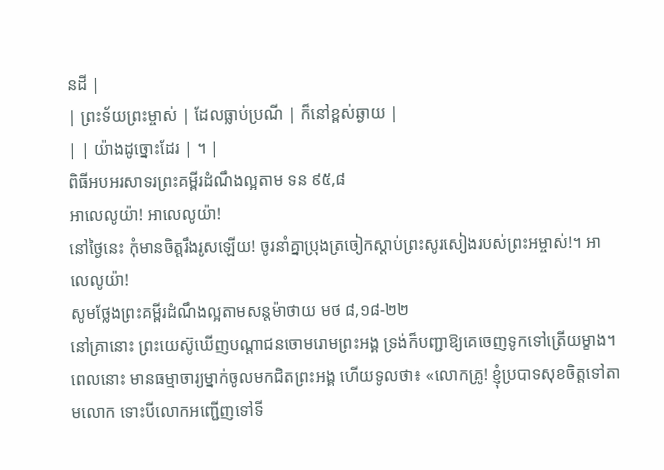នដី |
| ព្រះទ័យព្រះម្ចាស់ | ដែលធ្លាប់ប្រណី | ក៏នៅខ្ពស់ឆ្ងាយ |
| | យ៉ាងដូច្នោះដែរ | ។ |
ពិធីអបអរសាទរព្រះគម្ពីរដំណឹងល្អតាម ទន ៩៥,៨
អាលេលូយ៉ា! អាលេលូយ៉ា!
នៅថ្ងៃនេះ កុំមានចិត្តរឹងរូសឡើយ! ចូរនាំគ្នាប្រុងត្រចៀកស្តាប់ព្រះសូរសៀងរបស់ព្រះអម្ចាស់!។ អាលេលូយ៉ា!
សូមថ្លែងព្រះគម្ពីរដំណឹងល្អតាមសន្តម៉ាថាយ មថ ៨,១៨-២២
នៅគ្រានោះ ព្រះយេស៊ូឃើញបណ្តាជនចោមរោមព្រះអង្គ ទ្រង់ក៏បញ្ជាឱ្យគេចេញទូកទៅត្រើយម្ខាង។ ពេលនោះ មានធម្មាចារ្យម្នាក់ចូលមកជិតព្រះអង្គ ហើយទូលថា៖ «លោកគ្រូ! ខ្ញុំប្របាទសុខចិត្តទៅតាមលោក ទោះបីលោកអញ្ជើញទៅទី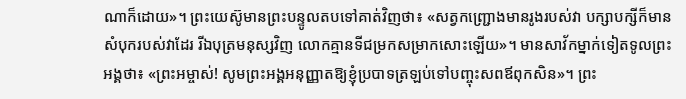ណាក៏ដោយ»។ ព្រះយេស៊ូមានព្រះបន្ទូលតបទៅគាត់វិញថា៖ «សត្វកញ្ជ្រោងមានរូងរបស់វា បក្សាបក្សីក៏មានសំបុករបស់វាដែរ រីឯបុត្រមនុស្សវិញ លោកគ្មានទីជម្រកសម្រាកសោះឡើយ»។ មានសាវ័កម្នាក់ទៀតទូលព្រះអង្គថា៖ «ព្រះអម្ចាស់! សូមព្រះអង្គអនុញ្ញាតឱ្យខ្ញុំប្របាទត្រឡប់ទៅបញ្ចុះសពឪពុកសិន»។ ព្រះ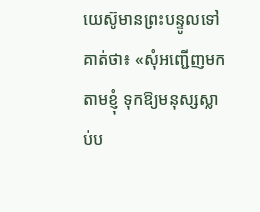យេស៊ូមានព្រះបន្ទូលទៅគាត់ថា៖ «សុំអញ្ជើញមកតាមខ្ញុំ ទុកឱ្យមនុស្សស្លាប់ប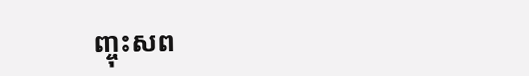ញ្ចុះសព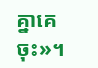គ្នាគេចុះ»។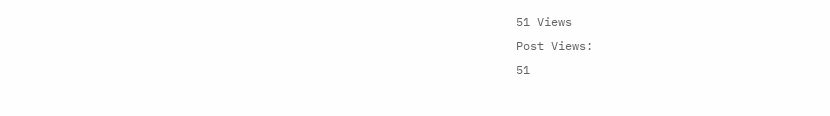51 Views
Post Views:
51